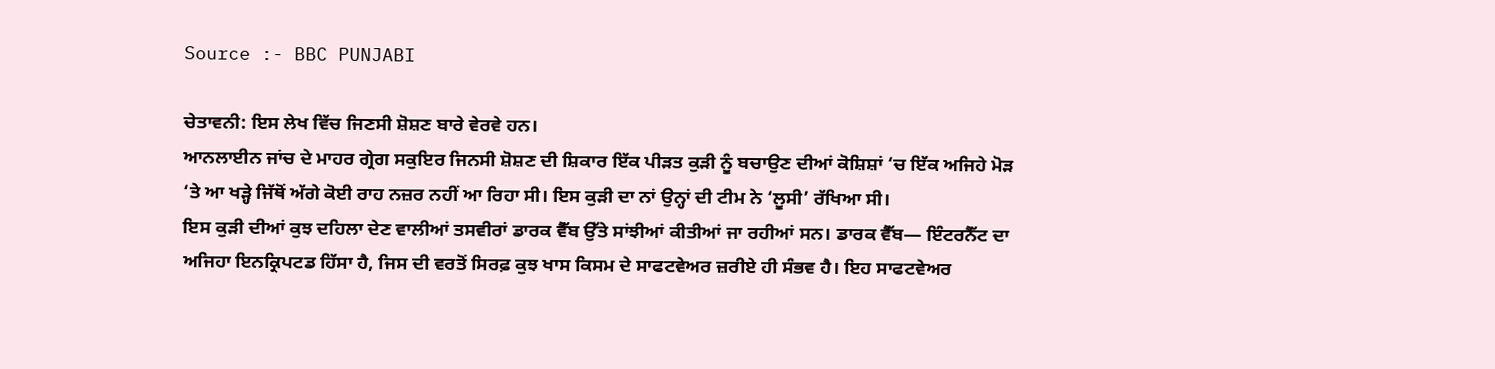Source :- BBC PUNJABI

ਚੇਤਾਵਨੀ: ਇਸ ਲੇਖ ਵਿੱਚ ਜਿਣਸੀ ਸ਼ੋਸ਼ਣ ਬਾਰੇ ਵੇਰਵੇ ਹਨ।
ਆਨਲਾਈਨ ਜਾਂਚ ਦੇ ਮਾਹਰ ਗ੍ਰੇਗ ਸਕੁਇਰ ਜਿਨਸੀ ਸ਼ੋਸ਼ਣ ਦੀ ਸ਼ਿਕਾਰ ਇੱਕ ਪੀੜਤ ਕੁੜੀ ਨੂੰ ਬਚਾਉਣ ਦੀਆਂ ਕੋਸ਼ਿਸ਼ਾਂ ‘ਚ ਇੱਕ ਅਜਿਹੇ ਮੋੜ ‘ਤੇ ਆ ਖੜ੍ਹੇ ਜਿੱਥੋਂ ਅੱਗੇ ਕੋਈ ਰਾਹ ਨਜ਼ਰ ਨਹੀਂ ਆ ਰਿਹਾ ਸੀ। ਇਸ ਕੁੜੀ ਦਾ ਨਾਂ ਉਨ੍ਹਾਂ ਦੀ ਟੀਮ ਨੇ ‘ਲੂਸੀ’ ਰੱਖਿਆ ਸੀ।
ਇਸ ਕੁੜੀ ਦੀਆਂ ਕੁਝ ਦਹਿਲਾ ਦੇਣ ਵਾਲੀਆਂ ਤਸਵੀਰਾਂ ਡਾਰਕ ਵੈੱਬ ਉੱਤੇ ਸਾਂਝੀਆਂ ਕੀਤੀਆਂ ਜਾ ਰਹੀਆਂ ਸਨ। ਡਾਰਕ ਵੈੱਬ— ਇੰਟਰਨੈੱਟ ਦਾ ਅਜਿਹਾ ਇਨਕ੍ਰਿਪਟਡ ਹਿੱਸਾ ਹੈ, ਜਿਸ ਦੀ ਵਰਤੋਂ ਸਿਰਫ਼ ਕੁਝ ਖਾਸ ਕਿਸਮ ਦੇ ਸਾਫਟਵੇਅਰ ਜ਼ਰੀਏ ਹੀ ਸੰਭਵ ਹੈ। ਇਹ ਸਾਫਟਵੇਅਰ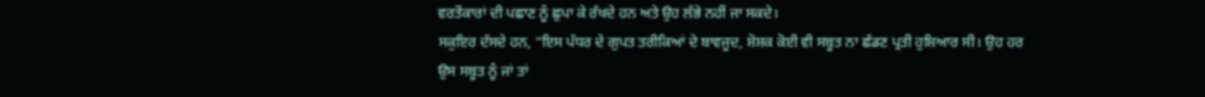ਵਰਤੋਂਕਾਰਾਂ ਦੀ ਪਛਾਣ ਨੂੰ ਛੁਪਾ ਕੇ ਰੱਖਦੇ ਹਨ ਅਤੇ ਉਹ ਲੱਭੇ ਨਹੀਂ ਜਾ ਸਕਦੇ।
ਸਕੁਇਰ ਦੱਸਦੇ ਹਨ, “ਇਸ ਪੱਧਰ ਦੇ ਗੁਪਤ ਤਰੀਕਿਆਂ ਦੇ ਬਾਵਜੂਦ, ਸ਼ੋਸ਼ਕ ਕੋਈ ਵੀ ਸਬੂਤ ਨਾ ਛੱਡਣ ਪ੍ਰਤੀ ਹੁਸ਼ਿਆਰ ਸੀ। ਉਹ ਹਰ ਉਸ ਸਬੂਤ ਨੂੰ ਜਾਂ ਤਾਂ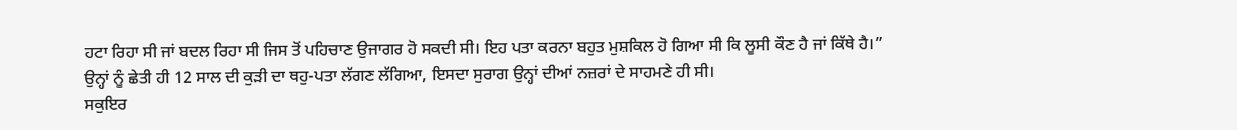ਹਟਾ ਰਿਹਾ ਸੀ ਜਾਂ ਬਦਲ ਰਿਹਾ ਸੀ ਜਿਸ ਤੋਂ ਪਹਿਚਾਣ ਉਜਾਗਰ ਹੋ ਸਕਦੀ ਸੀ। ਇਹ ਪਤਾ ਕਰਨਾ ਬਹੁਤ ਮੁਸ਼ਕਿਲ ਹੋ ਗਿਆ ਸੀ ਕਿ ਲੂਸੀ ਕੌਣ ਹੈ ਜਾਂ ਕਿੱਥੇ ਹੈ।”
ਉਨ੍ਹਾਂ ਨੂੰ ਛੇਤੀ ਹੀ 12 ਸਾਲ ਦੀ ਕੁੜੀ ਦਾ ਥਹੁ-ਪਤਾ ਲੱਗਣ ਲੱਗਿਆ, ਇਸਦਾ ਸੁਰਾਗ ਉਨ੍ਹਾਂ ਦੀਆਂ ਨਜ਼ਰਾਂ ਦੇ ਸਾਹਮਣੇ ਹੀ ਸੀ।
ਸਕੁਇਰ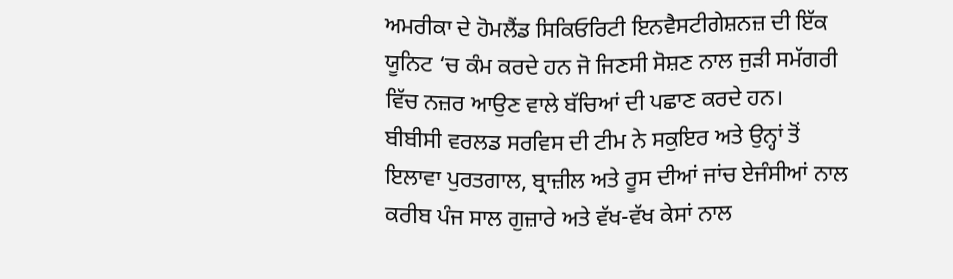ਅਮਰੀਕਾ ਦੇ ਹੋਮਲੈਂਡ ਸਿਕਿਓਰਿਟੀ ਇਨਵੈਸਟੀਗੇਸ਼ਨਜ਼ ਦੀ ਇੱਕ ਯੂਨਿਟ ‘ਚ ਕੰਮ ਕਰਦੇ ਹਨ ਜੋ ਜਿਣਸੀ ਸੋਸ਼ਣ ਨਾਲ ਜੁੜੀ ਸਮੱਗਰੀ ਵਿੱਚ ਨਜ਼ਰ ਆਉਣ ਵਾਲੇ ਬੱਚਿਆਂ ਦੀ ਪਛਾਣ ਕਰਦੇ ਹਨ।
ਬੀਬੀਸੀ ਵਰਲਡ ਸਰਵਿਸ ਦੀ ਟੀਮ ਨੇ ਸਕੁਇਰ ਅਤੇ ਉਨ੍ਹਾਂ ਤੋਂ ਇਲਾਵਾ ਪੁਰਤਗਾਲ, ਬ੍ਰਾਜ਼ੀਲ ਅਤੇ ਰੂਸ ਦੀਆਂ ਜਾਂਚ ਏਜੰਸੀਆਂ ਨਾਲ ਕਰੀਬ ਪੰਜ ਸਾਲ ਗੁਜ਼ਾਰੇ ਅਤੇ ਵੱਖ-ਵੱਖ ਕੇਸਾਂ ਨਾਲ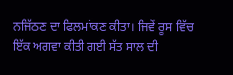ਨਜਿੱਠਣ ਦਾ ਫਿਲਮਾਂਕਣ ਕੀਤਾ। ਜਿਵੇਂ ਰੂਸ ਵਿੱਚ ਇੱਕ ਅਗਵਾ ਕੀਤੀ ਗਈ ਸੱਤ ਸਾਲ ਦੀ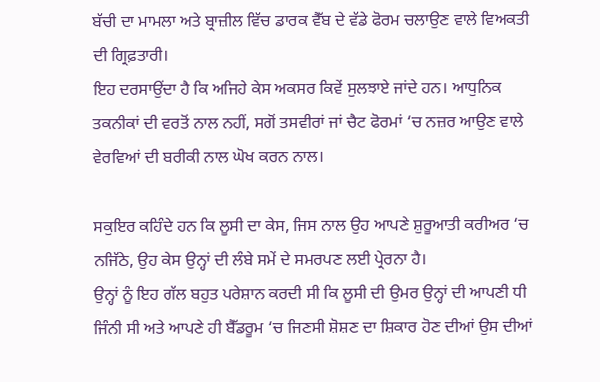ਬੱਚੀ ਦਾ ਮਾਮਲਾ ਅਤੇ ਬ੍ਰਾਜ਼ੀਲ ਵਿੱਚ ਡਾਰਕ ਵੈੱਬ ਦੇ ਵੱਡੇ ਫੋਰਮ ਚਲਾਉਣ ਵਾਲੇ ਵਿਅਕਤੀ ਦੀ ਗ੍ਰਿਫ਼ਤਾਰੀ।
ਇਹ ਦਰਸਾਉਂਦਾ ਹੈ ਕਿ ਅਜਿਹੇ ਕੇਸ ਅਕਸਰ ਕਿਵੇਂ ਸੁਲਝਾਏ ਜਾਂਦੇ ਹਨ। ਆਧੁਨਿਕ ਤਕਨੀਕਾਂ ਦੀ ਵਰਤੋਂ ਨਾਲ ਨਹੀਂ, ਸਗੋਂ ਤਸਵੀਰਾਂ ਜਾਂ ਚੈਟ ਫੋਰਮਾਂ ‘ਚ ਨਜ਼ਰ ਆਉਣ ਵਾਲੇ ਵੇਰਵਿਆਂ ਦੀ ਬਰੀਕੀ ਨਾਲ ਘੋਖ ਕਰਨ ਨਾਲ।

ਸਕੁਇਰ ਕਹਿੰਦੇ ਹਨ ਕਿ ਲੂਸੀ ਦਾ ਕੇਸ, ਜਿਸ ਨਾਲ ਉਹ ਆਪਣੇ ਸ਼ੁਰੂਆਤੀ ਕਰੀਅਰ ‘ਚ ਨਜਿੱਠੇ, ਉਹ ਕੇਸ ਉਨ੍ਹਾਂ ਦੀ ਲੰਬੇ ਸਮੇਂ ਦੇ ਸਮਰਪਣ ਲਈ ਪ੍ਰੇਰਨਾ ਹੈ।
ਉਨ੍ਹਾਂ ਨੂੰ ਇਹ ਗੱਲ ਬਹੁਤ ਪਰੇਸ਼ਾਨ ਕਰਦੀ ਸੀ ਕਿ ਲੂਸੀ ਦੀ ਉਮਰ ਉਨ੍ਹਾਂ ਦੀ ਆਪਣੀ ਧੀ ਜਿੰਨੀ ਸੀ ਅਤੇ ਆਪਣੇ ਹੀ ਬੈੱਡਰੂਮ ‘ਚ ਜਿਣਸੀ ਸ਼ੋਸ਼ਣ ਦਾ ਸ਼ਿਕਾਰ ਹੋਣ ਦੀਆਂ ਉਸ ਦੀਆਂ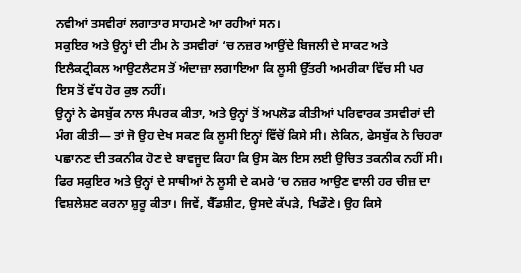ਨਵੀਆਂ ਤਸਵੀਰਾਂ ਲਗਾਤਾਰ ਸਾਹਮਣੇ ਆ ਰਹੀਆਂ ਸਨ।
ਸਕੁਇਰ ਅਤੇ ਉਨ੍ਹਾਂ ਦੀ ਟੀਮ ਨੇ ਤਸਵੀਰਾਂ ‘ਚ ਨਜ਼ਰ ਆਉਂਦੇ ਬਿਜਲੀ ਦੇ ਸਾਕਟ ਅਤੇ ਇਲੈਕਟ੍ਰੀਕਲ ਆਉਟਲੈਟਸ ਤੋਂ ਅੰਦਾਜ਼ਾ ਲਗਾਇਆ ਕਿ ਲੂਸੀ ਉੱਤਰੀ ਅਮਰੀਕਾ ਵਿੱਚ ਸੀ ਪਰ ਇਸ ਤੋਂ ਵੱਧ ਹੋਰ ਕੁਝ ਨਹੀਂ।
ਉਨ੍ਹਾਂ ਨੇ ਫੇਸਬੁੱਕ ਨਾਲ ਸੰਪਰਕ ਕੀਤਾ, ਅਤੇ ਉਨ੍ਹਾਂ ਤੋਂ ਅਪਲੋਡ ਕੀਤੀਆਂ ਪਰਿਵਾਰਕ ਤਸਵੀਰਾਂ ਦੀ ਮੰਗ ਕੀਤੀ— ਤਾਂ ਜੋ ਉਹ ਦੇਖ ਸਕਣ ਕਿ ਲੂਸੀ ਇਨ੍ਹਾਂ ਵਿੱਚੋਂ ਕਿਸੇ ਸੀ। ਲੇਕਿਨ, ਫੇਸਬੁੱਕ ਨੇ ਚਿਹਰਾ ਪਛਾਨਣ ਦੀ ਤਕਨੀਕ ਹੋਣ ਦੇ ਬਾਵਜੂਦ ਕਿਹਾ ਕਿ ਉਸ ਕੋਲ ਇਸ ਲਈ ਉਚਿਤ ਤਕਨੀਕ ਨਹੀਂ ਸੀ।
ਫਿਰ ਸਕੁਇਰ ਅਤੇ ਉਨ੍ਹਾਂ ਦੇ ਸਾਥੀਆਂ ਨੇ ਲੂਸੀ ਦੇ ਕਮਰੇ ‘ਚ ਨਜ਼ਰ ਆਉਣ ਵਾਲੀ ਹਰ ਚੀਜ਼ ਦਾ ਵਿਸ਼ਲੇਸ਼ਣ ਕਰਨਾ ਸ਼ੁਰੂ ਕੀਤਾ। ਜਿਵੇਂ, ਬੈੱਡਸ਼ੀਟ, ਉਸਦੇ ਕੱਪੜੇ, ਖਿਡੌਣੇ। ਉਹ ਕਿਸੇ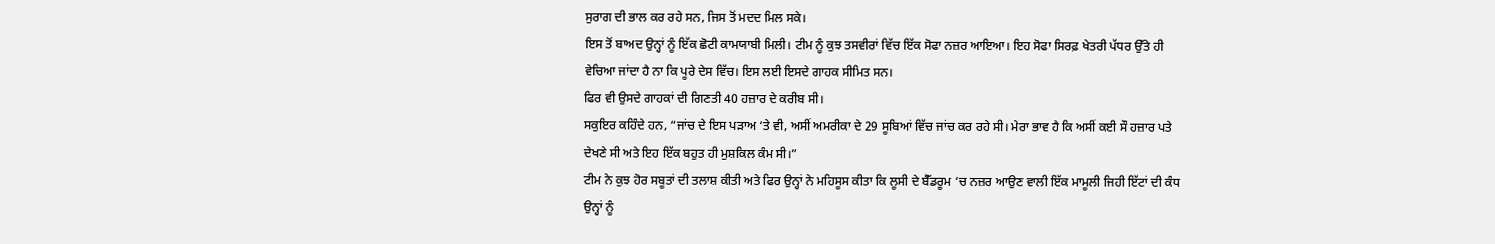ਸੁਰਾਗ ਦੀ ਭਾਲ ਕਰ ਰਹੇ ਸਨ, ਜਿਸ ਤੋਂ ਮਦਦ ਮਿਲ ਸਕੇ।
ਇਸ ਤੋਂ ਬਾਅਦ ਉਨ੍ਹਾਂ ਨੂੰ ਇੱਕ ਛੋਟੀ ਕਾਮਯਾਬੀ ਮਿਲੀ। ਟੀਮ ਨੂੰ ਕੁਝ ਤਸਵੀਰਾਂ ਵਿੱਚ ਇੱਕ ਸੋਫਾ ਨਜ਼ਰ ਆਇਆ। ਇਹ ਸੋਫਾ ਸਿਰਫ਼ ਖੇਤਰੀ ਪੱਧਰ ਉੱਤੇ ਹੀ ਵੇਚਿਆ ਜਾਂਦਾ ਹੈ ਨਾ ਕਿ ਪੂਰੇ ਦੇਸ ਵਿੱਚ। ਇਸ ਲਈ ਇਸਦੇ ਗਾਹਕ ਸੀਮਿਤ ਸਨ।
ਫਿਰ ਵੀ ਉਸਦੇ ਗਾਹਕਾਂ ਦੀ ਗਿਣਤੀ 40 ਹਜ਼ਾਰ ਦੇ ਕਰੀਬ ਸੀ।
ਸਕੁਇਰ ਕਹਿੰਦੇ ਹਨ, “ਜਾਂਚ ਦੇ ਇਸ ਪੜਾਅ ‘ਤੇ ਵੀ, ਅਸੀਂ ਅਮਰੀਕਾ ਦੇ 29 ਸੂਬਿਆਂ ਵਿੱਚ ਜਾਂਚ ਕਰ ਰਹੇ ਸੀ। ਮੇਰਾ ਭਾਵ ਹੈ ਕਿ ਅਸੀਂ ਕਈ ਸੌ ਹਜ਼ਾਰ ਪਤੇ ਦੇਖਣੇ ਸੀ ਅਤੇ ਇਹ ਇੱਕ ਬਹੁਤ ਹੀ ਮੁਸ਼ਕਿਲ ਕੰਮ ਸੀ।”
ਟੀਮ ਨੇ ਕੁਝ ਹੋਰ ਸਬੂਤਾਂ ਦੀ ਤਲਾਸ਼ ਕੀਤੀ ਅਤੇ ਫਿਰ ਉਨ੍ਹਾਂ ਨੇ ਮਹਿਸੂਸ ਕੀਤਾ ਕਿ ਲੂਸੀ ਦੇ ਬੈੱਡਰੂਮ ‘ਚ ਨਜ਼ਰ ਆਉਣ ਵਾਲੀ ਇੱਕ ਮਾਮੂਲੀ ਜਿਹੀ ਇੱਟਾਂ ਦੀ ਕੰਧ ਉਨ੍ਹਾਂ ਨੂੰ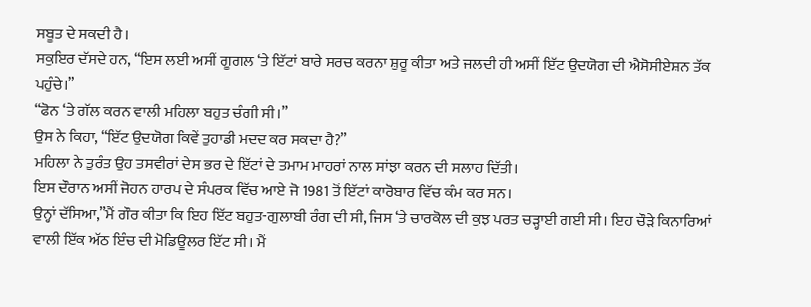ਸਬੂਤ ਦੇ ਸਕਦੀ ਹੈ।
ਸਕੁਇਰ ਦੱਸਦੇ ਹਨ, “ਇਸ ਲਈ ਅਸੀਂ ਗੂਗਲ ‘ਤੇ ਇੱਟਾਂ ਬਾਰੇ ਸਰਚ ਕਰਨਾ ਸ਼ੁਰੂ ਕੀਤਾ ਅਤੇ ਜਲਦੀ ਹੀ ਅਸੀਂ ਇੱਟ ਉਦਯੋਗ ਦੀ ਐਸੋਸੀਏਸ਼ਨ ਤੱਕ ਪਹੁੰਚੇ।”
“ਫੋਨ ‘ਤੇ ਗੱਲ ਕਰਨ ਵਾਲੀ ਮਹਿਲਾ ਬਹੁਤ ਚੰਗੀ ਸੀ।”
ਉਸ ਨੇ ਕਿਹਾ, “ਇੱਟ ਉਦਯੋਗ ਕਿਵੇਂ ਤੁਹਾਡੀ ਮਦਦ ਕਰ ਸਕਦਾ ਹੈ?”
ਮਹਿਲਾ ਨੇ ਤੁਰੰਤ ਉਹ ਤਸਵੀਰਾਂ ਦੇਸ ਭਰ ਦੇ ਇੱਟਾਂ ਦੇ ਤਮਾਮ ਮਾਹਰਾਂ ਨਾਲ ਸਾਂਝਾ ਕਰਨ ਦੀ ਸਲਾਹ ਦਿੱਤੀ।
ਇਸ ਦੌਰਾਨ ਅਸੀਂ ਜੋਹਨ ਹਾਰਪ ਦੇ ਸੰਪਰਕ ਵਿੱਚ ਆਏ ਜੋ 1981 ਤੋਂ ਇੱਟਾਂ ਕਾਰੋਬਾਰ ਵਿੱਚ ਕੰਮ ਕਰ ਸਨ।
ਉਨ੍ਹਾਂ ਦੱਸਿਆ,”ਮੈਂ ਗੌਰ ਕੀਤਾ ਕਿ ਇਹ ਇੱਟ ਬਹੁਤ-ਗੁਲਾਬੀ ਰੰਗ ਦੀ ਸੀ, ਜਿਸ ‘ਤੇ ਚਾਰਕੋਲ ਦੀ ਕੁਝ ਪਰਤ ਚੜ੍ਹਾਈ ਗਈ ਸੀ। ਇਹ ਚੌੜੇ ਕਿਨਾਰਿਆਂ ਵਾਲੀ ਇੱਕ ਅੱਠ ਇੰਚ ਦੀ ਮੋਡਿਊਲਰ ਇੱਟ ਸੀ। ਮੈਂ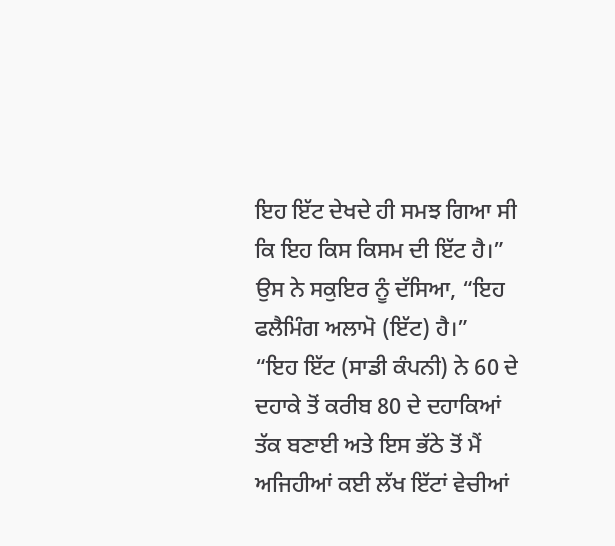ਇਹ ਇੱਟ ਦੇਖਦੇ ਹੀ ਸਮਝ ਗਿਆ ਸੀ ਕਿ ਇਹ ਕਿਸ ਕਿਸਮ ਦੀ ਇੱਟ ਹੈ।”
ਉਸ ਨੇ ਸਕੁਇਰ ਨੂੰ ਦੱਸਿਆ, “ਇਹ ਫਲੈਮਿੰਗ ਅਲਾਮੋ (ਇੱਟ) ਹੈ।”
“ਇਹ ਇੱਟ (ਸਾਡੀ ਕੰਪਨੀ) ਨੇ 60 ਦੇ ਦਹਾਕੇ ਤੋਂ ਕਰੀਬ 80 ਦੇ ਦਹਾਕਿਆਂ ਤੱਕ ਬਣਾਈ ਅਤੇ ਇਸ ਭੱਠੇ ਤੋਂ ਮੈਂ ਅਜਿਹੀਆਂ ਕਈ ਲੱਖ ਇੱਟਾਂ ਵੇਚੀਆਂ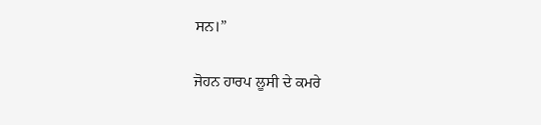ਸਨ।”

ਜੋਹਨ ਹਾਰਪ ਲੂਸੀ ਦੇ ਕਮਰੇ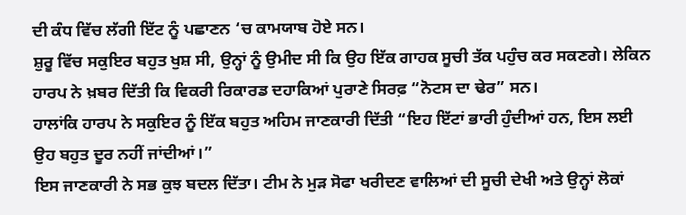ਦੀ ਕੰਧ ਵਿੱਚ ਲੱਗੀ ਇੱਟ ਨੂੰ ਪਛਾਣਨ ‘ਚ ਕਾਮਯਾਬ ਹੋਏ ਸਨ।
ਸ਼ੁਰੂ ਵਿੱਚ ਸਕੁਇਰ ਬਹੁਤ ਖੁਸ਼ ਸੀ, ਉਨ੍ਹਾਂ ਨੂੰ ਉਮੀਦ ਸੀ ਕਿ ਉਹ ਇੱਕ ਗਾਹਕ ਸੂਚੀ ਤੱਕ ਪਹੁੰਚ ਕਰ ਸਕਣਗੇ। ਲੇਕਿਨ ਹਾਰਪ ਨੇ ਖ਼ਬਰ ਦਿੱਤੀ ਕਿ ਵਿਕਰੀ ਰਿਕਾਰਡ ਦਹਾਕਿਆਂ ਪੁਰਾਣੇ ਸਿਰਫ਼ “ਨੋਟਸ ਦਾ ਢੇਰ” ਸਨ।
ਹਾਲਾਂਕਿ ਹਾਰਪ ਨੇ ਸਕੁਇਰ ਨੂੰ ਇੱਕ ਬਹੁਤ ਅਹਿਮ ਜਾਣਕਾਰੀ ਦਿੱਤੀ “ਇਹ ਇੱਟਾਂ ਭਾਰੀ ਹੁੰਦੀਆਂ ਹਨ, ਇਸ ਲਈ ਉਹ ਬਹੁਤ ਦੂਰ ਨਹੀਂ ਜਾਂਦੀਆਂ।”
ਇਸ ਜਾਣਕਾਰੀ ਨੇ ਸਭ ਕੁਝ ਬਦਲ ਦਿੱਤਾ। ਟੀਮ ਨੇ ਮੁੜ ਸੋਫਾ ਖਰੀਦਣ ਵਾਲਿਆਂ ਦੀ ਸੂਚੀ ਦੇਖੀ ਅਤੇ ਉਨ੍ਹਾਂ ਲੋਕਾਂ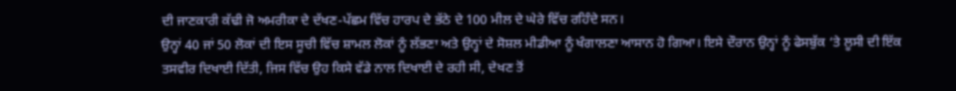ਦੀ ਜਾਣਕਾਰੀ ਕੱਢੀ ਜੋ ਅਮਰੀਕਾ ਦੇ ਦੱਖਣ-ਪੱਛਮ ਵਿੱਚ ਹਾਰਪ ਦੇ ਭੱਠੇ ਦੇ 100 ਮੀਲ ਦੇ ਘੇਰੇ ਵਿੱਚ ਰਹਿੰਦੇ ਸਨ।
ਉਨ੍ਹਾਂ 40 ਜਾਂ 50 ਲੋਕਾਂ ਦੀ ਇਸ ਸੂਚੀ ਵਿੱਚ ਸ਼ਾਮਲ ਲੋਕਾਂ ਨੂੰ ਲੱਭਣਾ ਅਤੇ ਉਨ੍ਹਾਂ ਦੇ ਸੋਸ਼ਲ ਮੀਡੀਆ ਨੂੰ ਖੰਗਾਲਣਾ ਆਸਾਨ ਹੋ ਗਿਆ। ਇਸੇ ਦੌਰਾਨ ਉਨ੍ਹਾਂ ਨੂੰ ਫੇਸਬੁੱਕ ‘ਤੇ ਲੂਸੀ ਦੀ ਇੱਕ ਤਸਵੀਰ ਦਿਖਾਈ ਦਿੱਤੀ, ਜਿਸ ਵਿੱਚ ਉਹ ਕਿਸੇ ਵੱਡੇ ਨਾਲ ਦਿਖਾਈ ਦੇ ਰਹੀ ਸੀ, ਦੇਖਣ ਤੋਂ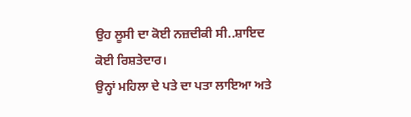ਉਹ ਲੂਸੀ ਦਾ ਕੋਈ ਨਜ਼ਦੀਕੀ ਸੀ..ਸ਼ਾਇਦ ਕੋਈ ਰਿਸ਼ਤੇਦਾਰ।
ਉਨ੍ਹਾਂ ਮਹਿਲਾ ਦੇ ਪਤੇ ਦਾ ਪਤਾ ਲਾਇਆ ਅਤੇ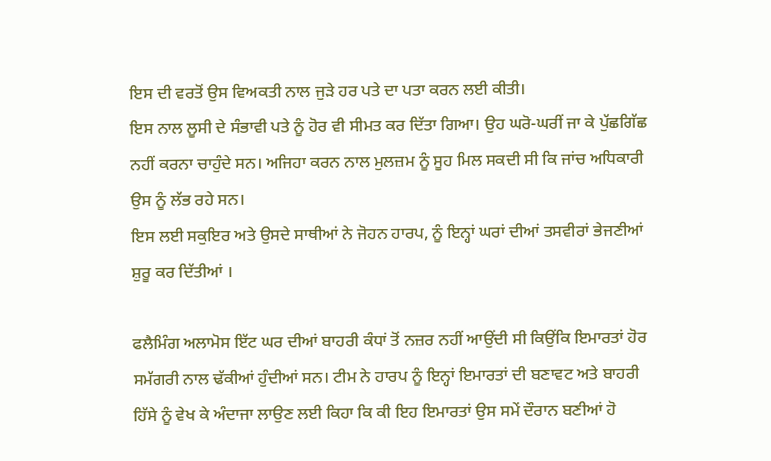ਇਸ ਦੀ ਵਰਤੋਂ ਉਸ ਵਿਅਕਤੀ ਨਾਲ ਜੁੜੇ ਹਰ ਪਤੇ ਦਾ ਪਤਾ ਕਰਨ ਲਈ ਕੀਤੀ।
ਇਸ ਨਾਲ ਲੂਸੀ ਦੇ ਸੰਭਾਵੀ ਪਤੇ ਨੂੰ ਹੋਰ ਵੀ ਸੀਮਤ ਕਰ ਦਿੱਤਾ ਗਿਆ। ਉਹ ਘਰੋ-ਘਰੀਂ ਜਾ ਕੇ ਪੁੱਛਗਿੱਛ ਨਹੀਂ ਕਰਨਾ ਚਾਹੁੰਦੇ ਸਨ। ਅਜਿਹਾ ਕਰਨ ਨਾਲ ਮੁਲਜ਼ਮ ਨੂੰ ਸੂਹ ਮਿਲ ਸਕਦੀ ਸੀ ਕਿ ਜਾਂਚ ਅਧਿਕਾਰੀ ਉਸ ਨੂੰ ਲੱਭ ਰਹੇ ਸਨ।
ਇਸ ਲਈ ਸਕੁਇਰ ਅਤੇ ਉਸਦੇ ਸਾਥੀਆਂ ਨੇ ਜੋਹਨ ਹਾਰਪ, ਨੂੰ ਇਨ੍ਹਾਂ ਘਰਾਂ ਦੀਆਂ ਤਸਵੀਰਾਂ ਭੇਜਣੀਆਂ ਸ਼ੁਰੂ ਕਰ ਦਿੱਤੀਆਂ ।

ਫਲੈਮਿੰਗ ਅਲਾਮੋਸ ਇੱਟ ਘਰ ਦੀਆਂ ਬਾਹਰੀ ਕੰਧਾਂ ਤੋਂ ਨਜ਼ਰ ਨਹੀਂ ਆਉਂਦੀ ਸੀ ਕਿਉਂਕਿ ਇਮਾਰਤਾਂ ਹੋਰ ਸਮੱਗਰੀ ਨਾਲ ਢੱਕੀਆਂ ਹੁੰਦੀਆਂ ਸਨ। ਟੀਮ ਨੇ ਹਾਰਪ ਨੂੰ ਇਨ੍ਹਾਂ ਇਮਾਰਤਾਂ ਦੀ ਬਣਾਵਟ ਅਤੇ ਬਾਹਰੀ ਹਿੱਸੇ ਨੂੰ ਵੇਖ ਕੇ ਅੰਦਾਜਾ ਲਾਉਣ ਲਈ ਕਿਹਾ ਕਿ ਕੀ ਇਹ ਇਮਾਰਤਾਂ ਉਸ ਸਮੇਂ ਦੌਰਾਨ ਬਣੀਆਂ ਹੋ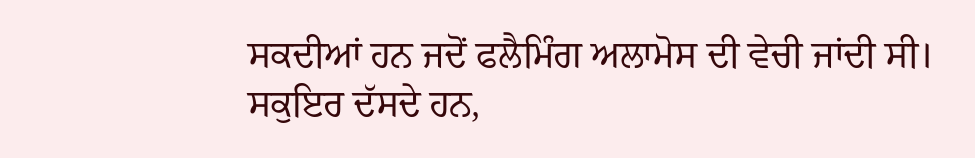ਸਕਦੀਆਂ ਹਨ ਜਦੋਂ ਫਲੈਮਿੰਗ ਅਲਾਮੋਸ ਦੀ ਵੇਚੀ ਜਾਂਦੀ ਸੀ।
ਸਕੁਇਰ ਦੱਸਦੇ ਹਨ,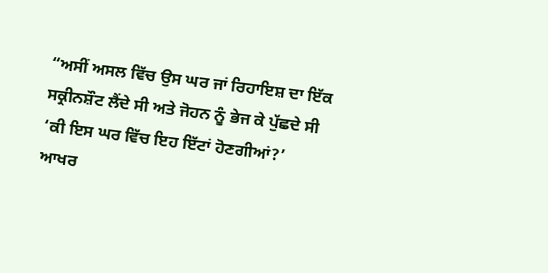“ਅਸੀਂ ਅਸਲ ਵਿੱਚ ਉਸ ਘਰ ਜਾਂ ਰਿਹਾਇਸ਼ ਦਾ ਇੱਕ ਸਕ੍ਰੀਨਸ਼ੌਟ ਲੈਂਦੇ ਸੀ ਅਤੇ ਜੋਹਨ ਨੂੰ ਭੇਜ ਕੇ ਪੁੱਛਦੇ ਸੀ ‘ਕੀ ਇਸ ਘਰ ਵਿੱਚ ਇਹ ਇੱਟਾਂ ਹੋਣਗੀਆਂ?’
ਆਖਰ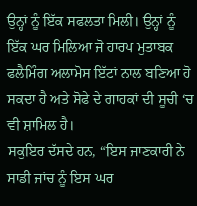ਉਨ੍ਹਾਂ ਨੂੰ ਇੱਕ ਸਫਲਤਾ ਮਿਲੀ। ਉਨ੍ਹਾਂ ਨੂੰ ਇੱਕ ਘਰ ਮਿਲਿਆ ਜੋ ਹਾਰਪ ਮੁਤਾਬਕ ਫਲੈਮਿੰਗ ਅਲਾਮੋਸ ਇੱਟਾਂ ਨਾਲ ਬਣਿਆ ਹੋ ਸਕਦਾ ਹੈ ਅਤੇ ਸੋਫੇ ਦੇ ਗਾਹਕਾਂ ਦੀ ਸੂਚੀ ‘ਚ ਵੀ ਸ਼ਾਮਿਲ ਹੈ।
ਸਕੁਇਰ ਦੱਸਦੇ ਹਨ, “ਇਸ ਜਾਣਕਾਰੀ ਨੇ ਸਾਡੀ ਜਾਂਚ ਨੂੰ ਇਸ ਘਰ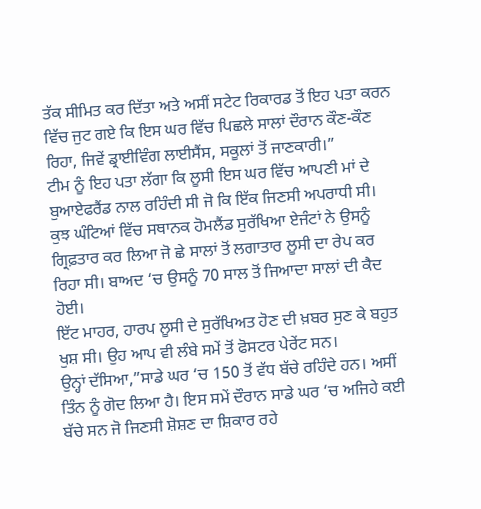ਤੱਕ ਸੀਮਿਤ ਕਰ ਦਿੱਤਾ ਅਤੇ ਅਸੀਂ ਸਟੇਟ ਰਿਕਾਰਡ ਤੋਂ ਇਹ ਪਤਾ ਕਰਨ ਵਿੱਚ ਜੁਟ ਗਏ ਕਿ ਇਸ ਘਰ ਵਿੱਚ ਪਿਛਲੇ ਸਾਲਾਂ ਦੌਰਾਨ ਕੌਣ-ਕੌਣ ਰਿਹਾ, ਜਿਵੇਂ ਡ੍ਰਾਈਵਿੰਗ ਲਾਈਸੈਂਸ, ਸਕੂਲਾਂ ਤੋਂ ਜਾਣਕਾਰੀ।”
ਟੀਮ ਨੂੰ ਇਹ ਪਤਾ ਲੱਗਾ ਕਿ ਲੂਸੀ ਇਸ ਘਰ ਵਿੱਚ ਆਪਣੀ ਮਾਂ ਦੇ ਬੁਆਏਫਰੈਂਡ ਨਾਲ ਰਹਿੰਦੀ ਸੀ ਜੋ ਕਿ ਇੱਕ ਜਿਣਸੀ ਅਪਰਾਧੀ ਸੀ।
ਕੁਝ ਘੰਟਿਆਂ ਵਿੱਚ ਸਥਾਨਕ ਹੋਮਲੈਂਡ ਸੁਰੱਖਿਆ ਏਜੰਟਾਂ ਨੇ ਉਸਨੂੰ ਗ੍ਰਿਫ਼ਤਾਰ ਕਰ ਲਿਆ ਜੋ ਛੇ ਸਾਲਾਂ ਤੋਂ ਲਗਾਤਾਰ ਲੂਸੀ ਦਾ ਰੇਪ ਕਰ ਰਿਹਾ ਸੀ। ਬਾਅਦ ‘ਚ ਉਸਨੂੰ 70 ਸਾਲ ਤੋਂ ਜਿਆਦਾ ਸਾਲਾਂ ਦੀ ਕੈਦ ਹੋਈ।
ਇੱਟ ਮਾਹਰ, ਹਾਰਪ ਲੂਸੀ ਦੇ ਸੁਰੱਖਿਅਤ ਹੋਣ ਦੀ ਖ਼ਬਰ ਸੁਣ ਕੇ ਬਹੁਤ ਖੁਸ਼ ਸੀ। ਉਹ ਆਪ ਵੀ ਲੰਬੇ ਸਮੇਂ ਤੋਂ ਫੋਸਟਰ ਪੇਰੇਂਟ ਸਨ।
ਉਨ੍ਹਾਂ ਦੱਸਿਆ,”ਸਾਡੇ ਘਰ ‘ਚ 150 ਤੋਂ ਵੱਧ ਬੱਚੇ ਰਹਿੰਦੇ ਹਨ। ਅਸੀਂ ਤਿੰਨ ਨੂੰ ਗੋਦ ਲਿਆ ਹੈ। ਇਸ ਸਮੇਂ ਦੌਰਾਨ ਸਾਡੇ ਘਰ ‘ਚ ਅਜਿਹੇ ਕਈ ਬੱਚੇ ਸਨ ਜੋ ਜਿਣਸੀ ਸ਼ੋਸ਼ਣ ਦਾ ਸ਼ਿਕਾਰ ਰਹੇ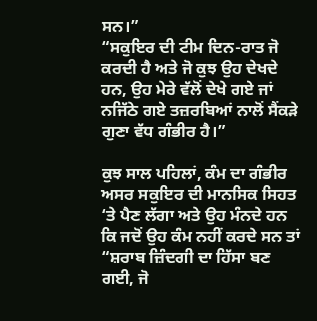ਸਨ।”
“ਸਕੁਇਰ ਦੀ ਟੀਮ ਦਿਨ-ਰਾਤ ਜੋ ਕਰਦੀ ਹੈ ਅਤੇ ਜੋ ਕੁਝ ਉਹ ਦੇਖਦੇ ਹਨ, ਉਹ ਮੇਰੇ ਵੱਲੋਂ ਦੇਖੇ ਗਏ ਜਾਂ ਨਜਿੱਠੇ ਗਏ ਤਜ਼ਰਬਿਆਂ ਨਾਲੋਂ ਸੈਂਕੜੇ ਗੁਣਾ ਵੱਧ ਗੰਭੀਰ ਹੈ।”

ਕੁਝ ਸਾਲ ਪਹਿਲਾਂ, ਕੰਮ ਦਾ ਗੰਭੀਰ ਅਸਰ ਸਕੁਇਰ ਦੀ ਮਾਨਸਿਕ ਸਿਹਤ ‘ਤੇ ਪੈਣ ਲੱਗਾ ਅਤੇ ਉਹ ਮੰਨਦੇ ਹਨ ਕਿ ਜਦੋਂ ਉਹ ਕੰਮ ਨਹੀਂ ਕਰਦੇ ਸਨ ਤਾਂ “ਸ਼ਰਾਬ ਜ਼ਿੰਦਗੀ ਦਾ ਹਿੱਸਾ ਬਣ ਗਈ, ਜੋ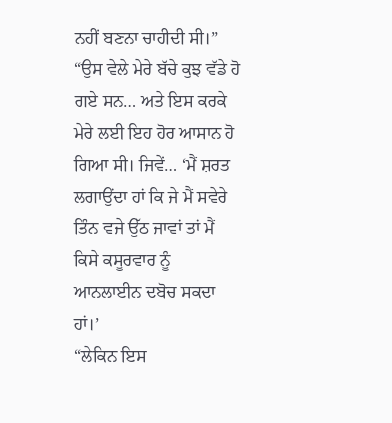ਨਹੀਂ ਬਣਨਾ ਚਾਹੀਦੀ ਸੀ।”
“ਉਸ ਵੇਲੇ ਮੇਰੇ ਬੱਚੇ ਕੁਝ ਵੱਡੇ ਹੋ ਗਏ ਸਨ… ਅਤੇ ਇਸ ਕਰਕੇ ਮੇਰੇ ਲਈ ਇਹ ਹੋਰ ਆਸਾਨ ਹੋ ਗਿਆ ਸੀ। ਜਿਵੇਂ… ‘ਮੈਂ ਸ਼ਰਤ ਲਗਾਉਂਦਾ ਹਾਂ ਕਿ ਜੇ ਮੈਂ ਸਵੇਰੇ ਤਿੰਨ ਵਜੇ ਉੱਠ ਜਾਵਾਂ ਤਾਂ ਮੈਂ ਕਿਸੇ ਕਸੂਰਵਾਰ ਨੂੰ ਆਨਲਾਈਨ ਦਬੋਚ ਸਕਦਾ ਹਾਂ।’
“ਲੇਕਿਨ ਇਸ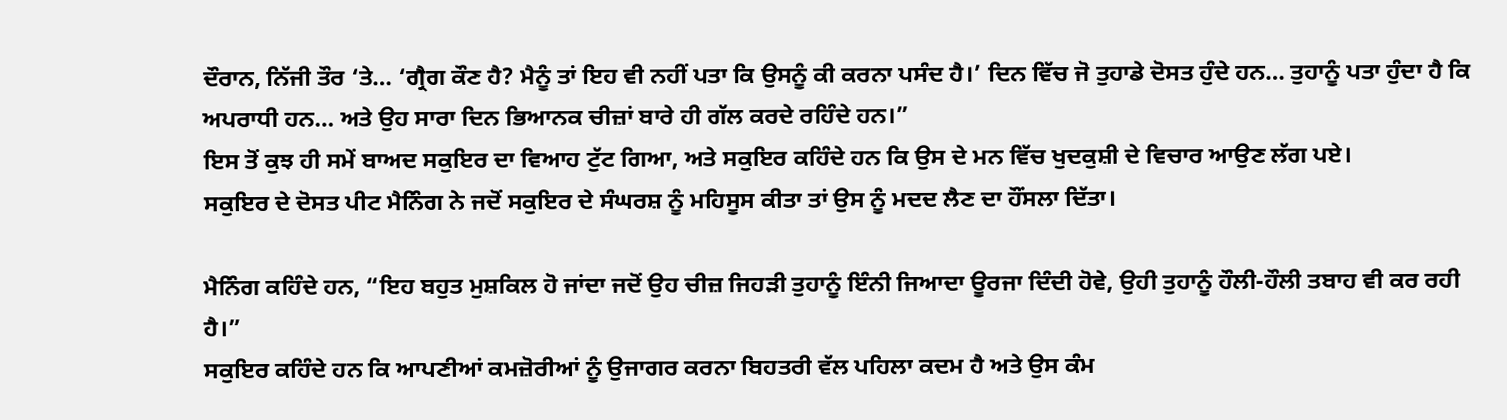ਦੌਰਾਨ, ਨਿੱਜੀ ਤੌਰ ‘ਤੇ… ‘ਗ੍ਰੈਗ ਕੌਣ ਹੈ? ਮੈਨੂੰ ਤਾਂ ਇਹ ਵੀ ਨਹੀਂ ਪਤਾ ਕਿ ਉਸਨੂੰ ਕੀ ਕਰਨਾ ਪਸੰਦ ਹੈ।’ ਦਿਨ ਵਿੱਚ ਜੋ ਤੁਹਾਡੇ ਦੋਸਤ ਹੁੰਦੇ ਹਨ… ਤੁਹਾਨੂੰ ਪਤਾ ਹੁੰਦਾ ਹੈ ਕਿ ਅਪਰਾਧੀ ਹਨ… ਅਤੇ ਉਹ ਸਾਰਾ ਦਿਨ ਭਿਆਨਕ ਚੀਜ਼ਾਂ ਬਾਰੇ ਹੀ ਗੱਲ ਕਰਦੇ ਰਹਿੰਦੇ ਹਨ।”
ਇਸ ਤੋਂ ਕੁਝ ਹੀ ਸਮੇਂ ਬਾਅਦ ਸਕੁਇਰ ਦਾ ਵਿਆਹ ਟੁੱਟ ਗਿਆ, ਅਤੇ ਸਕੁਇਰ ਕਹਿੰਦੇ ਹਨ ਕਿ ਉਸ ਦੇ ਮਨ ਵਿੱਚ ਖੁਦਕੁਸ਼ੀ ਦੇ ਵਿਚਾਰ ਆਉਣ ਲੱਗ ਪਏ।
ਸਕੁਇਰ ਦੇ ਦੋਸਤ ਪੀਟ ਮੈਨਿੰਗ ਨੇ ਜਦੋਂ ਸਕੁਇਰ ਦੇ ਸੰਘਰਸ਼ ਨੂੰ ਮਹਿਸੂਸ ਕੀਤਾ ਤਾਂ ਉਸ ਨੂੰ ਮਦਦ ਲੈਣ ਦਾ ਹੌਂਸਲਾ ਦਿੱਤਾ।

ਮੈਨਿੰਗ ਕਹਿੰਦੇ ਹਨ, “ਇਹ ਬਹੁਤ ਮੁਸ਼ਕਿਲ ਹੋ ਜਾਂਦਾ ਜਦੋਂ ਉਹ ਚੀਜ਼ ਜਿਹੜੀ ਤੁਹਾਨੂੰ ਇੰਨੀ ਜਿਆਦਾ ਊਰਜਾ ਦਿੰਦੀ ਹੋਵੇ, ਉਹੀ ਤੁਹਾਨੂੰ ਹੌਲੀ-ਹੌਲੀ ਤਬਾਹ ਵੀ ਕਰ ਰਹੀ ਹੈ।”
ਸਕੁਇਰ ਕਹਿੰਦੇ ਹਨ ਕਿ ਆਪਣੀਆਂ ਕਮਜ਼ੋਰੀਆਂ ਨੂੰ ਉਜਾਗਰ ਕਰਨਾ ਬਿਹਤਰੀ ਵੱਲ ਪਹਿਲਾ ਕਦਮ ਹੈ ਅਤੇ ਉਸ ਕੰਮ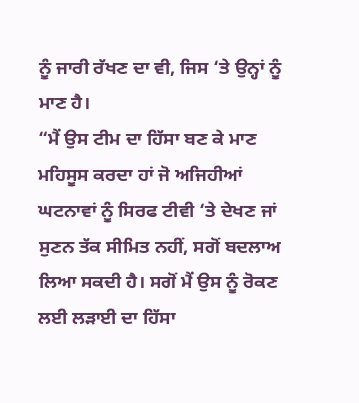ਨੂੰ ਜਾਰੀ ਰੱਖਣ ਦਾ ਵੀ, ਜਿਸ ‘ਤੇ ਉਨ੍ਹਾਂ ਨੂੰ ਮਾਣ ਹੈ।
“ਮੈਂ ਉਸ ਟੀਮ ਦਾ ਹਿੱਸਾ ਬਣ ਕੇ ਮਾਣ ਮਹਿਸੂਸ ਕਰਦਾ ਹਾਂ ਜੋ ਅਜਿਹੀਆਂ ਘਟਨਾਵਾਂ ਨੂੰ ਸਿਰਫ ਟੀਵੀ ‘ਤੇ ਦੇਖਣ ਜਾਂ ਸੁਣਨ ਤੱਕ ਸੀਮਿਤ ਨਹੀਂ, ਸਗੋਂ ਬਦਲਾਅ ਲਿਆ ਸਕਦੀ ਹੈ। ਸਗੋਂ ਮੈਂ ਉਸ ਨੂੰ ਰੋਕਣ ਲਈ ਲੜਾਈ ਦਾ ਹਿੱਸਾ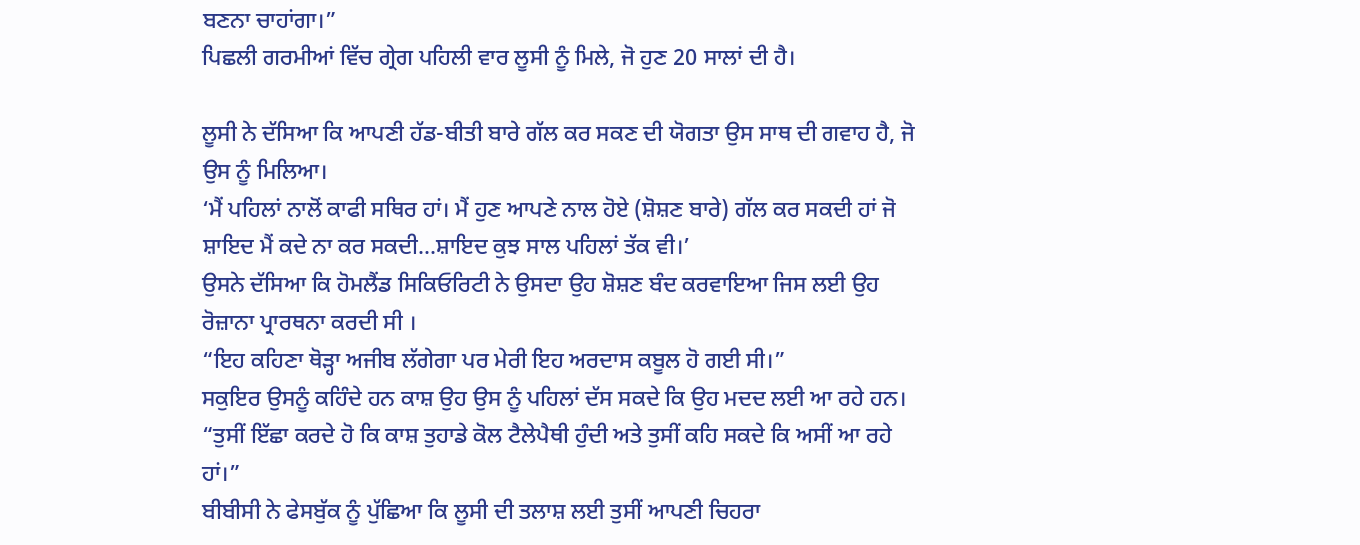ਬਣਨਾ ਚਾਹਾਂਗਾ।”
ਪਿਛਲੀ ਗਰਮੀਆਂ ਵਿੱਚ ਗ੍ਰੇਗ ਪਹਿਲੀ ਵਾਰ ਲੂਸੀ ਨੂੰ ਮਿਲੇ, ਜੋ ਹੁਣ 20 ਸਾਲਾਂ ਦੀ ਹੈ।

ਲੂਸੀ ਨੇ ਦੱਸਿਆ ਕਿ ਆਪਣੀ ਹੱਡ-ਬੀਤੀ ਬਾਰੇ ਗੱਲ ਕਰ ਸਕਣ ਦੀ ਯੋਗਤਾ ਉਸ ਸਾਥ ਦੀ ਗਵਾਹ ਹੈ, ਜੋ ਉਸ ਨੂੰ ਮਿਲਿਆ।
‘ਮੈਂ ਪਹਿਲਾਂ ਨਾਲੋਂ ਕਾਫੀ ਸਥਿਰ ਹਾਂ। ਮੈਂ ਹੁਣ ਆਪਣੇ ਨਾਲ ਹੋਏ (ਸ਼ੋਸ਼ਣ ਬਾਰੇ) ਗੱਲ ਕਰ ਸਕਦੀ ਹਾਂ ਜੋ ਸ਼ਾਇਦ ਮੈਂ ਕਦੇ ਨਾ ਕਰ ਸਕਦੀ…ਸ਼ਾਇਦ ਕੁਝ ਸਾਲ ਪਹਿਲਾਂ ਤੱਕ ਵੀ।’
ਉਸਨੇ ਦੱਸਿਆ ਕਿ ਹੋਮਲੈਂਡ ਸਿਕਿਓਰਿਟੀ ਨੇ ਉਸਦਾ ਉਹ ਸ਼ੋਸ਼ਣ ਬੰਦ ਕਰਵਾਇਆ ਜਿਸ ਲਈ ਉਹ ਰੋਜ਼ਾਨਾ ਪ੍ਰਾਰਥਨਾ ਕਰਦੀ ਸੀ ।
“ਇਹ ਕਹਿਣਾ ਥੋੜ੍ਹਾ ਅਜੀਬ ਲੱਗੇਗਾ ਪਰ ਮੇਰੀ ਇਹ ਅਰਦਾਸ ਕਬੂਲ ਹੋ ਗਈ ਸੀ।”
ਸਕੁਇਰ ਉਸਨੂੰ ਕਹਿੰਦੇ ਹਨ ਕਾਸ਼ ਉਹ ਉਸ ਨੂੰ ਪਹਿਲਾਂ ਦੱਸ ਸਕਦੇ ਕਿ ਉਹ ਮਦਦ ਲਈ ਆ ਰਹੇ ਹਨ।
“ਤੁਸੀਂ ਇੱਛਾ ਕਰਦੇ ਹੋ ਕਿ ਕਾਸ਼ ਤੁਹਾਡੇ ਕੋਲ ਟੈਲੇਪੈਥੀ ਹੁੰਦੀ ਅਤੇ ਤੁਸੀਂ ਕਹਿ ਸਕਦੇ ਕਿ ਅਸੀਂ ਆ ਰਹੇ ਹਾਂ।”
ਬੀਬੀਸੀ ਨੇ ਫੇਸਬੁੱਕ ਨੂੰ ਪੁੱਛਿਆ ਕਿ ਲੂਸੀ ਦੀ ਤਲਾਸ਼ ਲਈ ਤੁਸੀਂ ਆਪਣੀ ਚਿਹਰਾ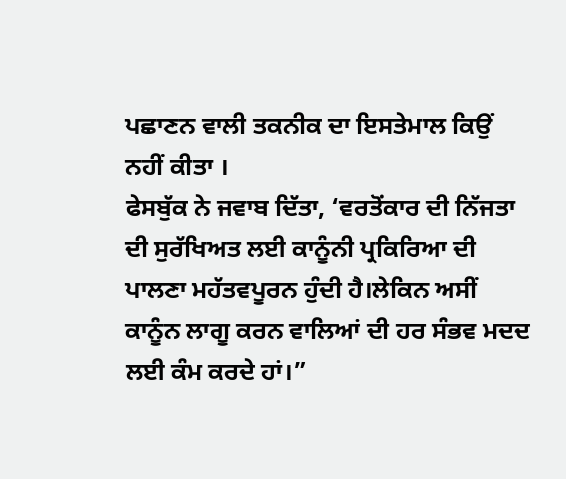ਪਛਾਣਨ ਵਾਲੀ ਤਕਨੀਕ ਦਾ ਇਸਤੇਮਾਲ ਕਿਉਂ ਨਹੀਂ ਕੀਤਾ ।
ਫੇਸਬੁੱਕ ਨੇ ਜਵਾਬ ਦਿੱਤਾ, ‘ਵਰਤੋਂਕਾਰ ਦੀ ਨਿੱਜਤਾ ਦੀ ਸੁਰੱਖਿਅਤ ਲਈ ਕਾਨੂੰਨੀ ਪ੍ਰਕਿਰਿਆ ਦੀ ਪਾਲਣਾ ਮਹੱਤਵਪੂਰਨ ਹੁੰਦੀ ਹੈ।ਲੇਕਿਨ ਅਸੀਂ ਕਾਨੂੰਨ ਲਾਗੂ ਕਰਨ ਵਾਲਿਆਂ ਦੀ ਹਰ ਸੰਭਵ ਮਦਦ ਲਈ ਕੰਮ ਕਰਦੇ ਹਾਂ।”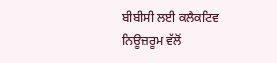ਬੀਬੀਸੀ ਲਈ ਕਲੈਕਟਿਵ ਨਿਊਜ਼ਰੂਮ ਵੱਲੋਂ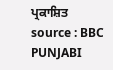ਪ੍ਰਕਾਸ਼ਿਤ
source : BBC PUNJABI